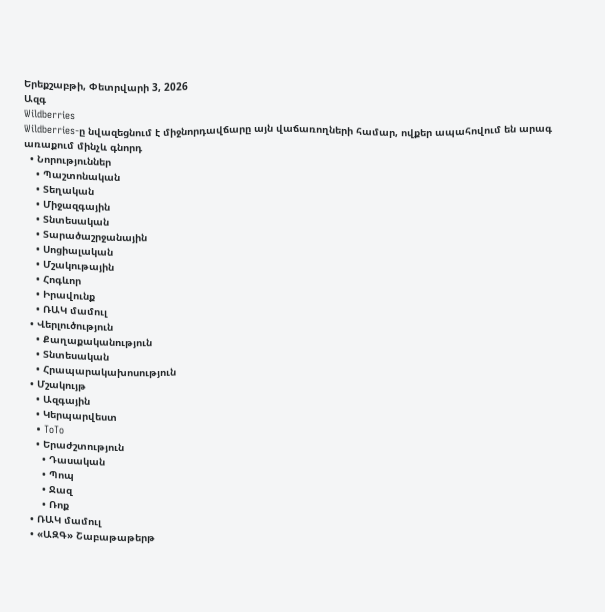Երեքշաբթի, Փետրվարի 3, 2026
Ազգ
Wildberries
Wildberries-ը նվազեցնում է միջնորդավճարը այն վաճառողների համար, ովքեր ապահովում են արագ առաքում մինչև գնորդ
  • Նորություններ
    • Պաշտոնական
    • Տեղական
    • Միջազգային
    • Տնտեսական
    • Տարածաշրջանային
    • Սոցիալական
    • Մշակութային
    • Հոգևոր
    • Իրավունք
    • ՌԱԿ մամուլ
  • Վերլուծություն
    • Քաղաքականություն
    • Տնտեսական
    • Հրապարակախոսություն
  • Մշակույթ
    • Ազգային
    • Կերպարվեստ
    • ToTo
    • Երաժշտություն
      • Դասական
      • Պոպ
      • Ջազ
      • Ռոք
  • ՌԱԿ մամուլ
  • «ԱԶԳ» Շաբաթաթերթ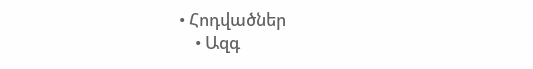• Հոդվածներ
    • Ազգ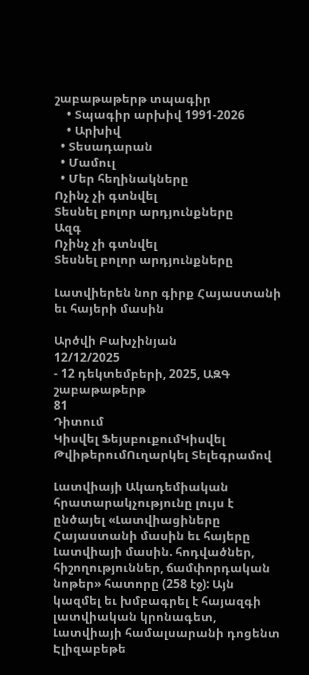շաբաթաթերթ տպագիր
    • Տպագիր արխիվ 1991-2026
    • Արխիվ
  • Տեսադարան
  • Մամուլ
  • Մեր հեղինակները
Ոչինչ չի գտնվել
Տեսնել բոլոր արդյունքները
Ազգ
Ոչինչ չի գտնվել
Տեսնել բոլոր արդյունքները

Լատվիերեն նոր գիրք Հայաստանի եւ հայերի մասին

Արծվի Բախչինյան
12/12/2025
- 12 դեկտեմբերի, 2025, ԱԶԳ շաբաթաթերթ
81
Դիտում
Կիսվել ՖեյսբուքումԿիսվել ԹվիթերումՈւղարկել Տելեգրամով

Լատվիայի Ակադեմիական հրատարակչությունը լույս է ընծայել «Լատվիացիները Հայաստանի մասին եւ հայերը Լատվիայի մասին. հոդվածներ, հիշողություններ, ճամփորդական նոթեր» հատորը (258 էջ): Այն կազմել եւ խմբագրել է հայազգի լատվիական կրոնագետ, Լատվիայի համալսարանի դոցենտ Էլիզաբեթե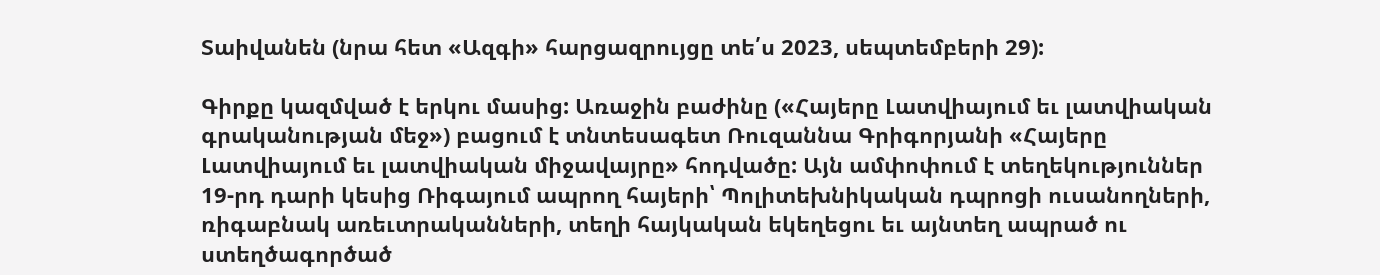Տաիվանեն (նրա հետ «Ազգի» հարցազրույցը տե՛ս 2023, սեպտեմբերի 29):

Գիրքը կազմված է երկու մասից: Առաջին բաժինը («Հայերը Լատվիայում եւ լատվիական գրականության մեջ») բացում է տնտեսագետ Ռուզաննա Գրիգորյանի «Հայերը Լատվիայում եւ լատվիական միջավայրը» հոդվածը: Այն ամփոփում է տեղեկություններ 19-րդ դարի կեսից Ռիգայում ապրող հայերի՝ Պոլիտեխնիկական դպրոցի ուսանողների, ռիգաբնակ առեւտրականների, տեղի հայկական եկեղեցու եւ այնտեղ ապրած ու ստեղծագործած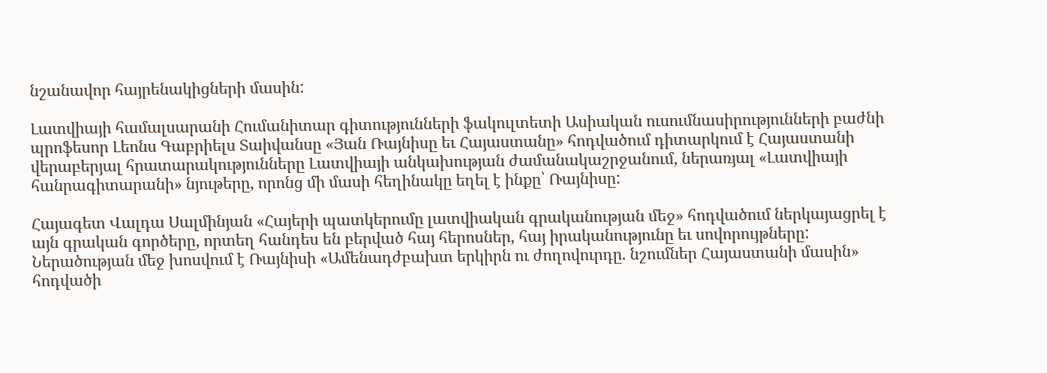նշանավոր հայրենակիցների մասին:

Լատվիայի համալսարանի Հումանիտար գիտությունների ֆակուլտետի Ասիական ուսումնասիրությունների բաժնի պրոֆեսոր Լեոնս Գաբրիելս Տաիվանսը «Յան Ռայնիսը եւ Հայաստանը» հոդվածում դիտարկում է Հայաստանի վերաբերյալ հրատարակությունները Լատվիայի անկախության ժամանակաշրջանում, ներառյալ «Լատվիայի հանրագիտարանի» նյութերը, որոնց մի մասի հեղինակը եղել է ինքը՝ Ռայնիսը:

Հայագետ Վալդա Սալմինյան «Հայերի պատկերումը լատվիական գրականության մեջ» հոդվածում ներկայացրել է այն գրական գործերը, որտեղ հանդես են բերված հայ հերոսներ, հայ իրականությունը եւ սովորույթները: Ներածության մեջ խոսվում է Ռայնիսի «Ամենադժբախտ երկիրն ու ժողովուրդը. նշումներ Հայաստանի մասին» հոդվածի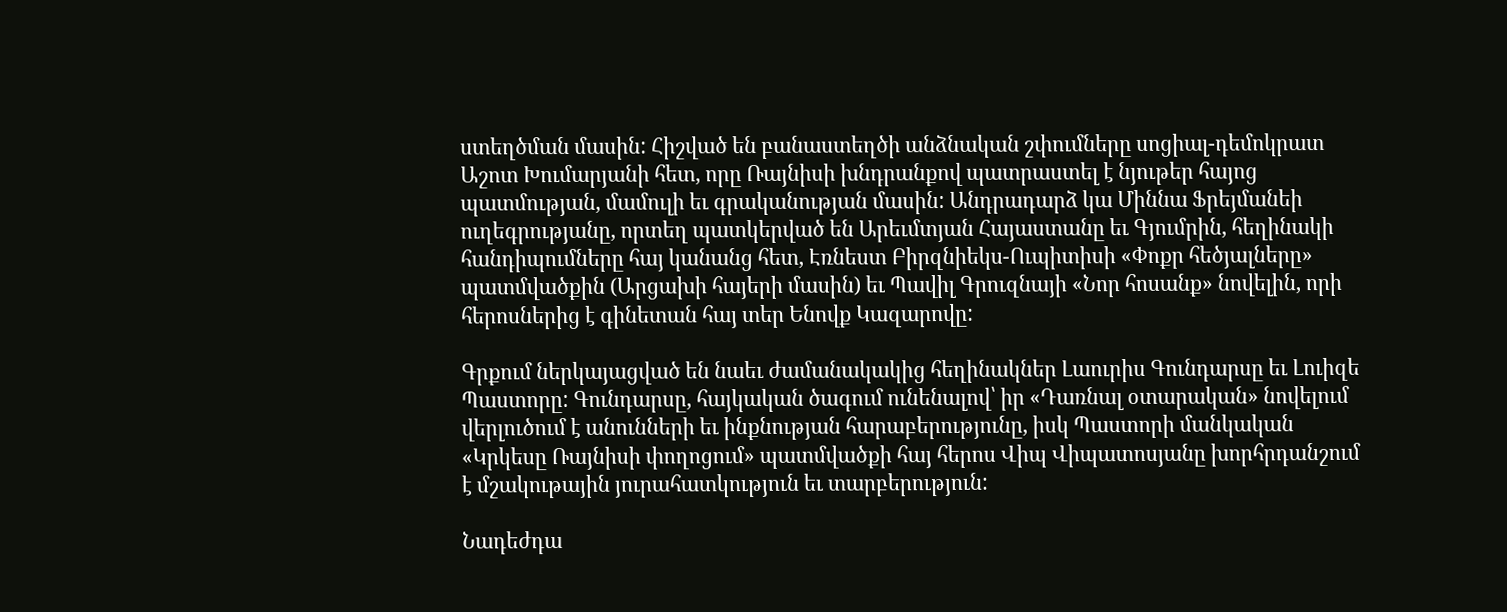ստեղծման մասին: Հիշված են բանաստեղծի անձնական շփումները սոցիալ-դեմոկրատ Աշոտ Խումարյանի հետ, որը Ռայնիսի խնդրանքով պատրաստել է նյութեր հայոց պատմության, մամուլի եւ գրականության մասին: Անդրադարձ կա Միննա Ֆրեյմանեի ուղեգրությանը, որտեղ պատկերված են Արեւմտյան Հայաստանը եւ Գյումրին, հեղինակի հանդիպումները հայ կանանց հետ, Էռնեստ Բիրզնիեկս-Ուպիտիսի «Փոքր հեծյալները» պատմվածքին (Արցախի հայերի մասին) եւ Պավիլ Գրուզնայի «Նոր հոսանք» նովելին, որի հերոսներից է գինետան հայ տեր Ենովք Կազարովը:

Գրքում ներկայացված են նաեւ ժամանակակից հեղինակներ Լաուրիս Գունդարսը եւ Լուիզե Պաստորը: Գունդարսը, հայկական ծագում ունենալով՝ իր «Դառնալ օտարական» նովելում վերլուծում է անունների եւ ինքնության հարաբերությունը, իսկ Պաստորի մանկական «Կրկեսը Ռայնիսի փողոցում» պատմվածքի հայ հերոս Վիպ Վիպատոսյանը խորհրդանշում է մշակութային յուրահատկություն եւ տարբերություն:

Նադեժդա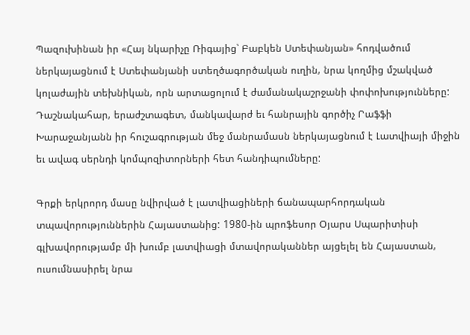Պազուխինան իր «Հայ նկարիչը Ռիգայից՝ Բաբկեն Ստեփանյան» հոդվածում ներկայացնում է Ստեփանյանի ստեղծագործական ուղին, նրա կողմից մշակված կոլաժային տեխնիկան, որն արտացոլում է ժամանակաշրջանի փոփոխությունները: Դաշնակահար, երաժշտագետ, մանկավարժ եւ հանրային գործիչ Րաֆֆի Խարաջանյանն իր հուշագրության մեջ մանրամասն ներկայացնում է Լատվիայի միջին եւ ավագ սերնդի կոմպոզիտորների հետ հանդիպումները:

Գրքի երկրորդ մասը նվիրված է լատվիացիների ճանապարհորդական տպավորություններին Հայաստանից: 1980-ին պրոֆեսոր Օյարս Սպարիտիսի գլխավորությամբ մի խումբ լատվիացի մտավորականներ այցելել են Հայաստան, ուսումնասիրել նրա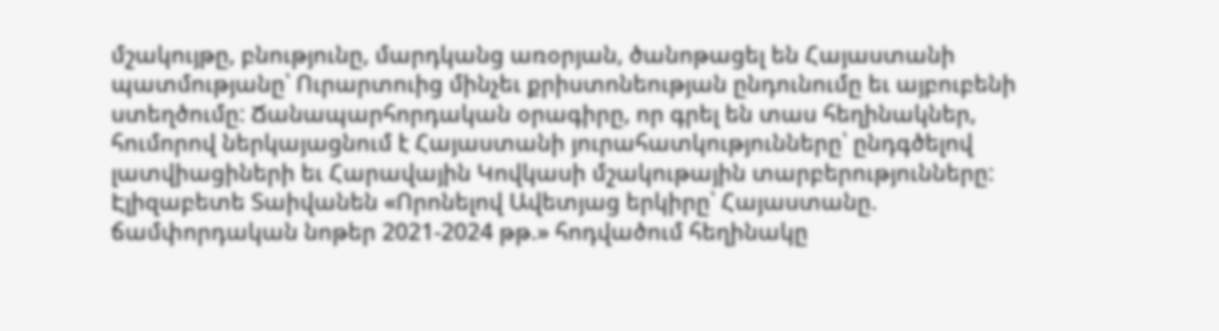մշակույթը, բնությունը, մարդկանց առօրյան, ծանոթացել են Հայաստանի պատմությանը՝ Ուրարտուից մինչեւ քրիստոնեության ընդունումը եւ այբուբենի ստեղծումը: Ճանապարհորդական օրագիրը, որ գրել են տաս հեղինակներ, հումորով ներկայացնում է Հայաստանի յուրահատկությունները՝ ընդգծելով լատվիացիների եւ Հարավային Կովկասի մշակութային տարբերությունները:
Էլիզաբետե Տաիվանեն «Որոնելով Ավետյաց երկիրը՝ Հայաստանը. ճամփորդական նոթեր 2021-2024 թթ.» հոդվածում հեղինակը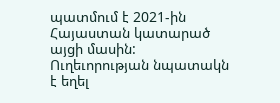պատմում է 2021-ին Հայաստան կատարած այցի մասին: Ուղեւորության նպատակն է եղել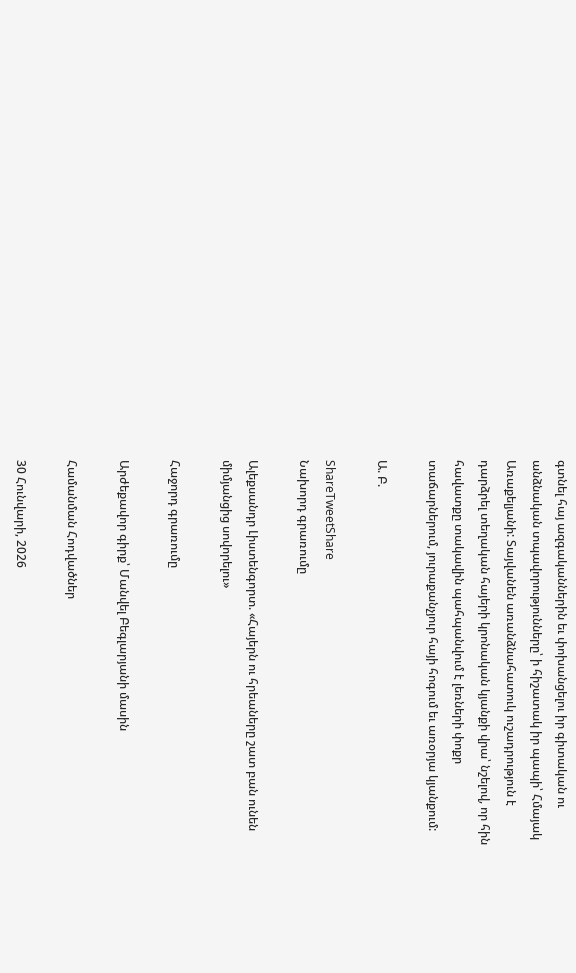գտնել հայ ազգականներին եւ փոխանցելու իր գիտական ու անձնական տպավորությունները՝ ի հիշատակ իր պապի՝ Հմայակ Առաքելյանի: Տայվանեն առանձնահատուկ ուշադրություն է դարձրել տեղական հայերի կրոնական կյանքի վրա՝ նշելով, որ հին հավատքը տակավին պահպանվում է լեռների փոքր տաճարներում, յուրաքանչյուր հայի հոգում եւ առօրյա կյանքում:

Ա. Բ.

ShareTweetShare
Նախորդ գրառումը

Ալեքսանդր Լիստենգորտ. «Հայերն ու հրեաները շատ բան ունեն միմյանցից սովորելու»

Հաջորդ գրառումը

Արժեքավոր գիրք՝ Մանվել Բեգլարյանի մասին

Համանման Հոդվածներ

30 Հունվարի, 2026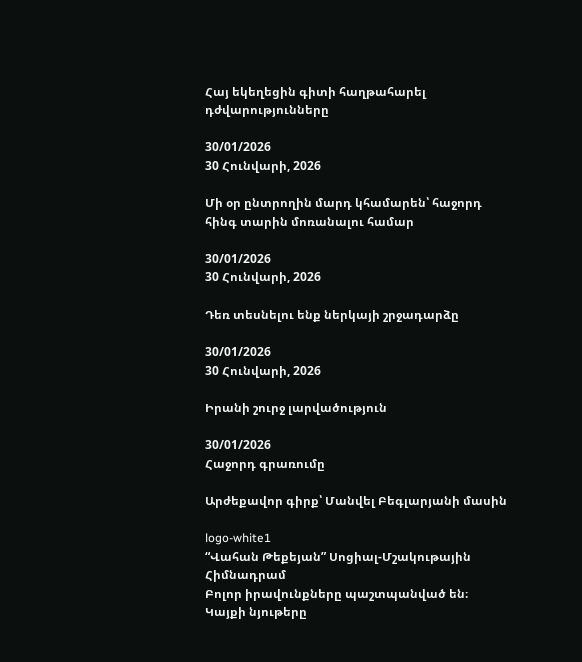Հայ եկեղեցին գիտի հաղթահարել դժվարությունները

30/01/2026
30 Հունվարի, 2026

Մի օր ընտրողին մարդ կհամարեն՝ հաջորդ հինգ տարին մոռանալու համար

30/01/2026
30 Հունվարի, 2026

Դեռ տեսնելու ենք ներկայի շրջադարձը

30/01/2026
30 Հունվարի, 2026

Իրանի շուրջ լարվածություն

30/01/2026
Հաջորդ գրառումը

Արժեքավոր գիրք՝ Մանվել Բեգլարյանի մասին

logo-white1
“Վահան Թեքեյան” Սոցիալ-Մշակութային Հիմնադրամ
Բոլոր իրավունքները պաշտպանված են։ Կայքի նյութերը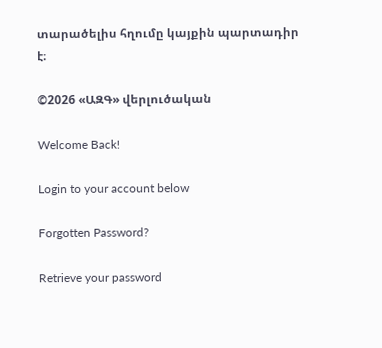տարածելիս հղումը կայքին պարտադիր է։

©2026 «ԱԶԳ» վերլուծական

Welcome Back!

Login to your account below

Forgotten Password?

Retrieve your password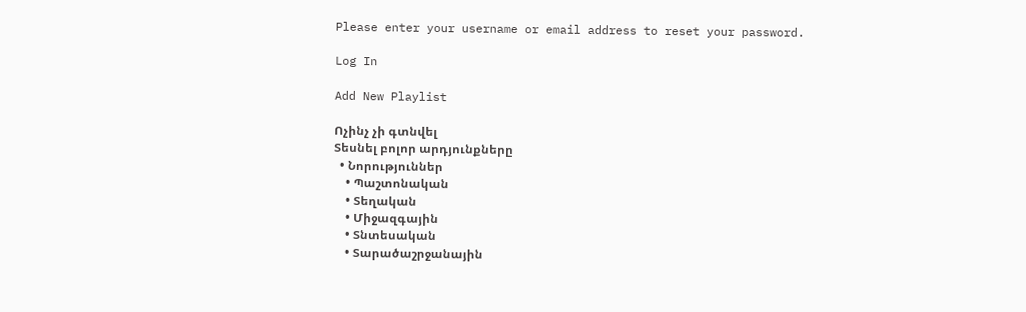Please enter your username or email address to reset your password.

Log In

Add New Playlist

Ոչինչ չի գտնվել
Տեսնել բոլոր արդյունքները
  • Նորություններ
    • Պաշտոնական
    • Տեղական
    • Միջազգային
    • Տնտեսական
    • Տարածաշրջանային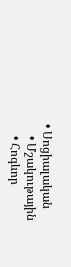• Սոցիալական
    • Մշակութային
    • Հոգևոր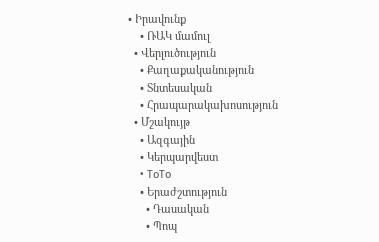• Իրավունք
    • ՌԱԿ մամուլ
  • Վերլուծություն
    • Քաղաքականություն
    • Տնտեսական
    • Հրապարակախոսություն
  • Մշակույթ
    • Ազգային
    • Կերպարվեստ
    • ToTo
    • Երաժշտություն
      • Դասական
      • Պոպ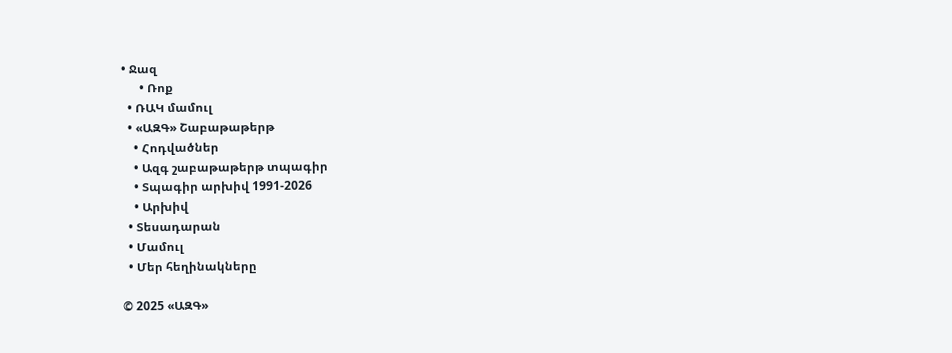• Ջազ
      • Ռոք
  • ՌԱԿ մամուլ
  • «ԱԶԳ» Շաբաթաթերթ
    • Հոդվածներ
    • Ազգ շաբաթաթերթ տպագիր
    • Տպագիր արխիվ 1991-2026
    • Արխիվ
  • Տեսադարան
  • Մամուլ
  • Մեր հեղինակները

© 2025 «ԱԶԳ»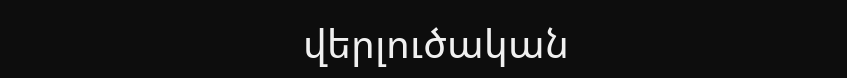վերլուծական